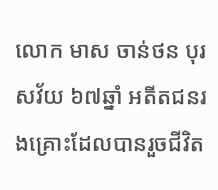លោក មាស ចាន់ថន បុរសវ័យ ៦៧ឆ្នាំ អតីតជនរងគ្រោះដែលបានរួចជីវិត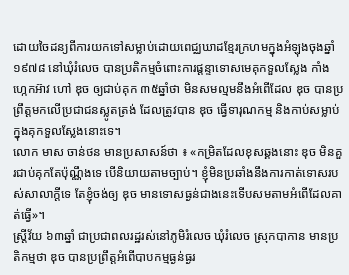ដោយចៃដន្យពីការយកទៅសម្លាប់ដោយពេជ្ឈឃាដខ្មែរក្រហមក្នុងអំឡុងចុងឆ្នាំ១៩៧៨ នៅឃុំរំលេច បានប្រតិកម្មចំពោះការផ្ដន្ទាទោសមេគុកទួលស្លែង កាំង ហ្កេកអ៊ាវ ហៅ ឌុច ឲ្យជាប់គុក ៣៥ឆ្នាំថា មិនសមល្មមនឹងអំពើដែល ឌុច បានប្រព្រឹត្តមកលើប្រជាជនស្លូតត្រង់ ដែលត្រូវបាន ឌុច ធ្វើទារុណកម្ម និងកាប់សម្លាប់ក្នុងគុកទួលស្លែងនោះទេ។
លោក មាស ចាន់ថន មានប្រសាសន៍ថា ៖ «កម្រិតដែលខុសឆ្គងនោះ ឌុច មិនគួរជាប់គុកតែប៉ុណ្ណឹងទេ បើនិយាយតាមច្បាប់។ ខ្ញុំមិនប្រឆាំងនឹងការកាត់ទោសរបស់សាលាក្ដីទេ តែខ្ញុំចង់ឲ្យ ឌុច មានទោសធ្ងន់ជាងនេះទើបសមតាមអំពើដែលគាត់ធ្វើ»។
ស្ត្រីវ័យ ៦៣ឆ្នាំ ជាប្រជាពលរដ្ឋរស់នៅភូមិរំលេច ឃុំរំលេច ស្រុកបាកាន មានប្រតិកម្មថា ឌុច បានប្រព្រឹត្តអំពើបាបកម្មធ្ងន់ធ្ងរ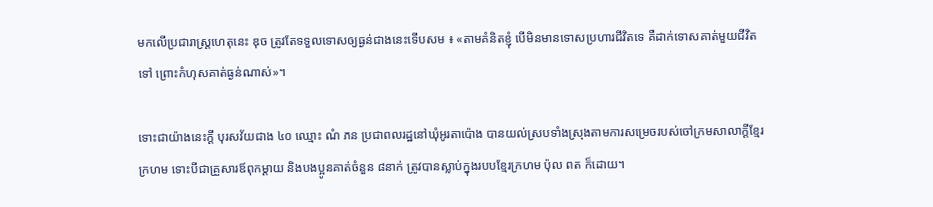មកលើប្រជារាស្ត្រហេតុនេះ ឌុច ត្រូវតែទទួលទោសឲ្យធ្ងន់ជាងនេះទើបសម ៖ «តាមគំនិតខ្ញុំ បើមិនមានទោសប្រហារជីវិតទេ គឺដាក់ទោសគាត់មួយជីវិតទៅ ព្រោះកំហុសគាត់ធ្ងន់ណាស់»។

ទោះជាយ៉ាងនេះក្ដី បុរសវ័យជាង ៤០ ឈ្មោះ ណំ ភន ប្រជាពលរដ្ឋនៅឃុំអូរតាប៉ោង បានយល់ស្របទាំងស្រុងតាមការសម្រេចរបស់ចៅក្រមសាលាក្ដីខ្មែរក្រហម ទោះបីជាគ្រួសារឪពុកម្ដាយ និងបងប្អូនគាត់ចំនួន ៨នាក់ ត្រូវបានស្លាប់ក្នុងរបបខ្មែរក្រហម ប៉ុល ពត ក៏ដោយ។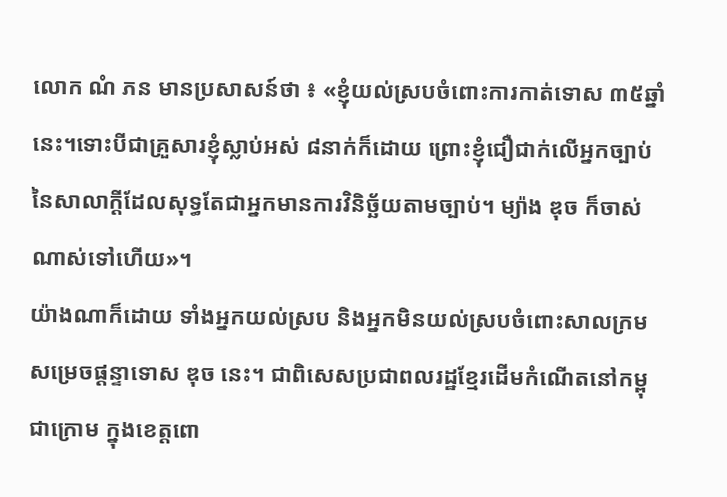លោក ណំ ភន មានប្រសាសន៍ថា ៖ «ខ្ញុំយល់ស្របចំពោះការកាត់ទោស ៣៥ឆ្នាំនេះ។ទោះបីជាគ្រួសារខ្ញុំស្លាប់អស់ ៨នាក់ក៏ដោយ ព្រោះខ្ញុំជឿជាក់លើអ្នកច្បាប់នៃសាលាក្ដីដែលសុទ្ធតែជាអ្នកមានការវិនិច្ឆ័យតាមច្បាប់។ ម្យ៉ាង ឌុច ក៏ចាស់ណាស់ទៅហើយ»។
យ៉ាងណាក៏ដោយ ទាំងអ្នកយល់ស្រប និងអ្នកមិនយល់ស្របចំពោះសាលក្រមសម្រេចផ្ដន្ទាទោស ឌុច នេះ។ ជាពិសេសប្រជាពលរដ្ឋខ្មែរដើមកំណើតនៅកម្ពុជាក្រោម ក្នុងខេត្តពោ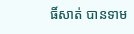ធិ៍សាត់ បានទាម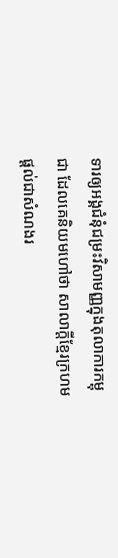ទារឲ្យអង្គជំនុំជម្រះវិសាមញ្ញក្នុងតុលាការកម្ពុជា ដែលគេនិយមហៅថា សាលាក្ដីខ្មែរក្រហមផ្ដល់ជាសំណងរ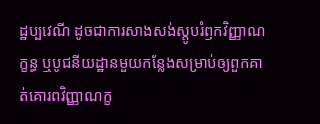ដ្ឋប្បវេណី ដូចជាការសាងសង់ស្តូបរំឭកវិញ្ញាណក្ខន្ធ ឬបូជនីយដ្ឋានមួយកន្លែងសម្រាប់ឲ្យពួកគាត់គោរពវិញ្ញាណក្ខ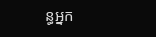ន្ធអ្នក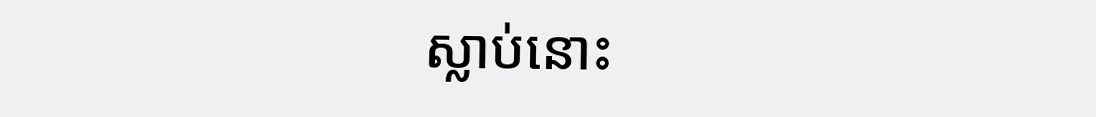ស្លាប់នោះ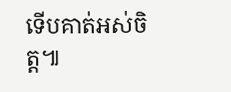ទើបគាត់អស់ចិត្ត៕